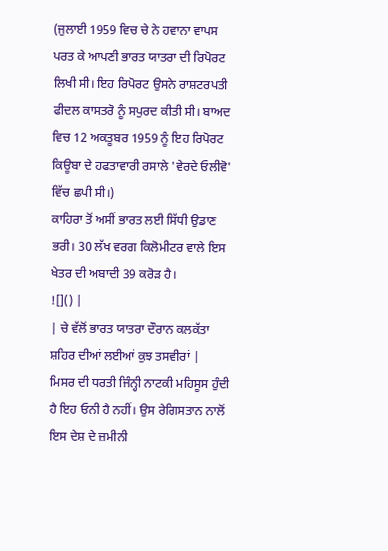(ਜੁਲਾਈ 1959 ਵਿਚ ਚੇ ਨੇ ਹਵਾਨਾ ਵਾਪਸ ਪਰਤ ਕੇ ਆਪਣੀ ਭਾਰਤ ਯਾਤਰਾ ਦੀ ਰਿਪੋਰਟ ਲਿਖੀ ਸੀ। ਇਹ ਰਿਪੋਰਟ ਉਸਨੇ ਰਾਸ਼ਟਰਪਤੀ ਫੀਦਲ ਕਾਸਤਰੋ ਨੂੰ ਸਪੁਰਦ ਕੀਤੀ ਸੀ। ਬਾਅਦ ਵਿਚ 12 ਅਕਤੂਬਰ 1959 ਨੂੰ ਇਹ ਰਿਪੋਰਟ ਕਿਊਬਾ ਦੇ ਹਫਤਾਵਾਰੀ ਰਸਾਲੇ 'ਵੇਰਦੇ ਓਲੀਵੋ' ਵਿੱਚ ਛਪੀ ਸੀ।)
ਕਾਹਿਰਾ ਤੋਂ ਅਸੀਂ ਭਾਰਤ ਲਈ ਸਿੱਧੀ ਉਡਾਣ ਭਰੀ। 30 ਲੱਖ ਵਰਗ ਕਿਲੋਮੀਟਰ ਵਾਲੇ ਇਸ ਖੇਤਰ ਦੀ ਅਬਾਦੀ 39 ਕਰੋੜ ਹੈ।
![]() |
| ਚੇ ਵੱਲੋਂ ਭਾਰਤ ਯਾਤਰਾ ਦੌਰਾਨ ਕਲਕੱਤਾ ਸ਼ਹਿਰ ਦੀਆਂ ਲਈਆਂ ਕੁਝ ਤਸਵੀਰਾਂ |
ਮਿਸਰ ਦੀ ਧਰਤੀ ਜਿੰਨ੍ਹੀ ਨਾਟਕੀ ਮਹਿਸੂਸ ਹੁੰਦੀ ਹੈ ਇਹ ਓਨੀ ਹੈ ਨਹੀਂ। ਉਸ ਰੇਗਿਸਤਾਨ ਨਾਲੋਂ ਇਸ ਦੇਸ਼ ਦੇ ਜ਼ਮੀਨੀ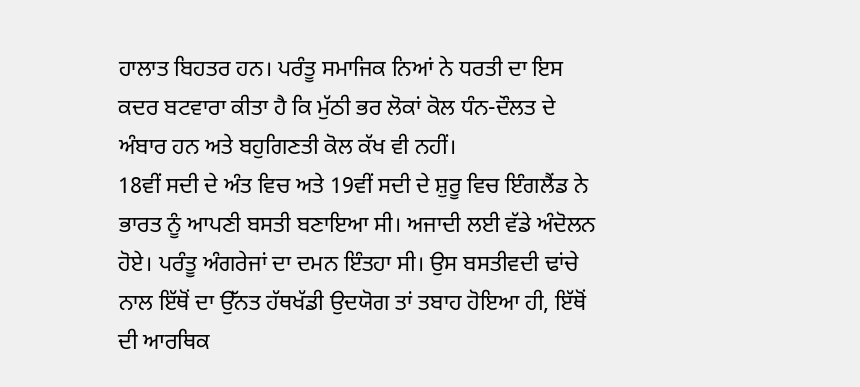ਹਾਲਾਤ ਬਿਹਤਰ ਹਨ। ਪਰੰਤੂ ਸਮਾਜਿਕ ਨਿਆਂ ਨੇ ਧਰਤੀ ਦਾ ਇਸ ਕਦਰ ਬਟਵਾਰਾ ਕੀਤਾ ਹੈ ਕਿ ਮੁੱਠੀ ਭਰ ਲੋਕਾਂ ਕੋਲ ਧੰਨ-ਦੌਲਤ ਦੇ ਅੰਬਾਰ ਹਨ ਅਤੇ ਬਹੁਗਿਣਤੀ ਕੋਲ ਕੱਖ ਵੀ ਨਹੀਂ।
18ਵੀਂ ਸਦੀ ਦੇ ਅੰਤ ਵਿਚ ਅਤੇ 19ਵੀਂ ਸਦੀ ਦੇ ਸ਼ੁਰੂ ਵਿਚ ਇੰਗਲੈਂਡ ਨੇ ਭਾਰਤ ਨੂੰ ਆਪਣੀ ਬਸਤੀ ਬਣਾਇਆ ਸੀ। ਅਜਾਦੀ ਲਈ ਵੱਡੇ ਅੰਦੋਲਨ ਹੋਏ। ਪਰੰਤੂ ਅੰਗਰੇਜਾਂ ਦਾ ਦਮਨ ਇੰਤਹਾ ਸੀ। ਉਸ ਬਸਤੀਵਦੀ ਢਾਂਚੇ ਨਾਲ ਇੱਥੋਂ ਦਾ ਉੱਨਤ ਹੱਥਖੱਡੀ ਉਦਯੋਗ ਤਾਂ ਤਬਾਹ ਹੋਇਆ ਹੀ, ਇੱਥੋਂ ਦੀ ਆਰਥਿਕ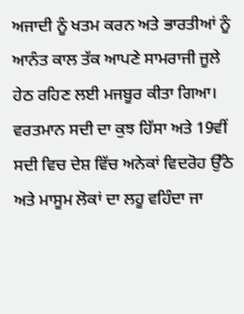ਅਜਾਦੀ ਨੂੰ ਖਤਮ ਕਰਨ ਅਤੇ ਭਾਰਤੀਆਂ ਨੂੰ ਆਨੰਤ ਕਾਲ ਤੱਕ ਆਪਣੇ ਸਾਮਰਾਜੀ ਜੂਲੇ ਹੇਠ ਰਹਿਣ ਲਈ ਮਜਬੂਰ ਕੀਤਾ ਗਿਆ। ਵਰਤਮਾਨ ਸਦੀ ਦਾ ਕੁਝ ਹਿੱਸਾ ਅਤੇ 19ਵੀਂ ਸਦੀ ਵਿਚ ਦੇਸ਼ ਵਿੱਚ ਅਨੇਕਾਂ ਵਿਦਰੋਹ ਉੱਠੇ ਅਤੇ ਮਾਸੂਮ ਲੋਕਾਂ ਦਾ ਲਹੂ ਵਹਿੰਦਾ ਜਾ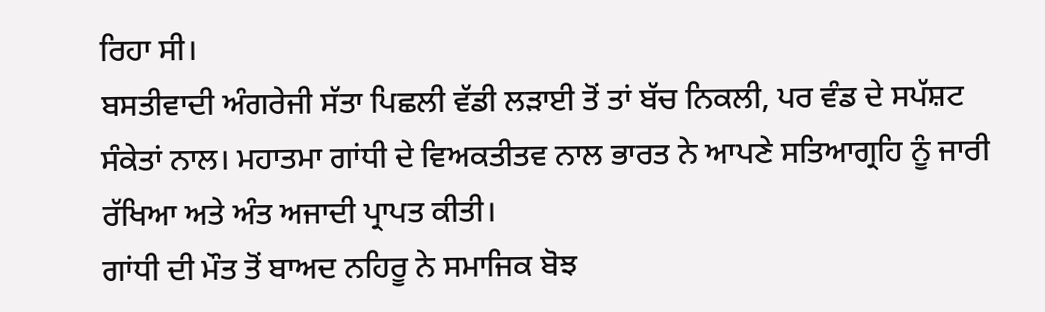ਰਿਹਾ ਸੀ।
ਬਸਤੀਵਾਦੀ ਅੰਗਰੇਜੀ ਸੱਤਾ ਪਿਛਲੀ ਵੱਡੀ ਲੜਾਈ ਤੋਂ ਤਾਂ ਬੱਚ ਨਿਕਲੀ, ਪਰ ਵੰਡ ਦੇ ਸਪੱਸ਼ਟ ਸੰਕੇਤਾਂ ਨਾਲ। ਮਹਾਤਮਾ ਗਾਂਧੀ ਦੇ ਵਿਅਕਤੀਤਵ ਨਾਲ ਭਾਰਤ ਨੇ ਆਪਣੇ ਸਤਿਆਗ੍ਰਹਿ ਨੂੰ ਜਾਰੀ ਰੱਖਿਆ ਅਤੇ ਅੰਤ ਅਜਾਦੀ ਪ੍ਰਾਪਤ ਕੀਤੀ।
ਗਾਂਧੀ ਦੀ ਮੌਤ ਤੋਂ ਬਾਅਦ ਨਹਿਰੂ ਨੇ ਸਮਾਜਿਕ ਬੋਝ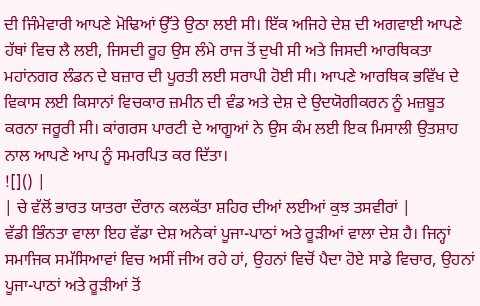ਦੀ ਜਿੰਮੇਵਾਰੀ ਆਪਣੇ ਮੋਢਿਆਂ ਉੱਤੇ ਉਠਾ ਲਈ ਸੀ। ਇੱਕ ਅਜਿਹੇ ਦੇਸ਼ ਦੀ ਅਗਵਾਈ ਆਪਣੇ ਹੱਥਾਂ ਵਿਚ ਲੈ ਲਈ, ਜਿਸਦੀ ਰੂਹ ਉਸ ਲੰਮੇ ਰਾਜ ਤੋਂ ਦੁਖੀ ਸੀ ਅਤੇ ਜਿਸਦੀ ਆਰਥਿਕਤਾ ਮਹਾਂਨਗਰ ਲੰਡਨ ਦੇ ਬਜ਼ਾਰ ਦੀ ਪੂਰਤੀ ਲਈ ਸਰਾਪੀ ਹੋਈ ਸੀ। ਆਪਣੇ ਆਰਥਿਕ ਭਵਿੱਖ ਦੇ ਵਿਕਾਸ ਲਈ ਕਿਸਾਨਾਂ ਵਿਚਕਾਰ ਜ਼ਮੀਨ ਦੀ ਵੰਡ ਅਤੇ ਦੇਸ਼ ਦੇ ਉਦਯੋਗੀਕਰਨ ਨੂੰ ਮਜ਼ਬੂਤ ਕਰਨਾ ਜਰੂਰੀ ਸੀ। ਕਾਂਗਰਸ ਪਾਰਟੀ ਦੇ ਆਗੂਆਂ ਨੇ ਉਸ ਕੰਮ ਲਈ ਇਕ ਮਿਸਾਲੀ ਉਤਸ਼ਾਹ ਨਾਲ ਆਪਣੇ ਆਪ ਨੂੰ ਸਮਰਪਿਤ ਕਰ ਦਿੱਤਾ।
![]() |
| ਚੇ ਵੱਲੋਂ ਭਾਰਤ ਯਾਤਰਾ ਦੌਰਾਨ ਕਲਕੱਤਾ ਸ਼ਹਿਰ ਦੀਆਂ ਲਈਆਂ ਕੁਝ ਤਸਵੀਰਾਂ |
ਵੱਡੀ ਭਿੰਨਤਾ ਵਾਲਾ ਇਹ ਵੱਡਾ ਦੇਸ਼ ਅਨੇਕਾਂ ਪੂਜਾ-ਪਾਠਾਂ ਅਤੇ ਰੂੜੀਆਂ ਵਾਲਾ ਦੇਸ਼ ਹੈ। ਜਿਨ੍ਹਾਂ ਸਮਾਜਿਕ ਸਮੱਸਿਆਵਾਂ ਵਿਚ ਅਸੀਂ ਜੀਅ ਰਹੇ ਹਾਂ, ਉਹਨਾਂ ਵਿਚੋਂ ਪੈਦਾ ਹੋਏ ਸਾਡੇ ਵਿਚਾਰ, ਉਹਨਾਂ ਪੂਜਾ-ਪਾਠਾਂ ਅਤੇ ਰੂੜੀਆਂ ਤੋਂ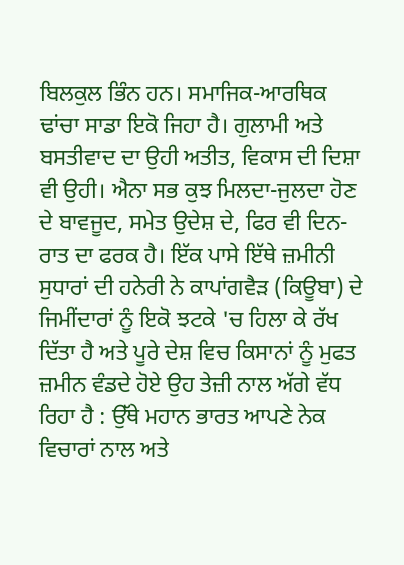ਬਿਲਕੁਲ ਭਿੰਨ ਹਨ। ਸਮਾਜਿਕ-ਆਰਥਿਕ ਢਾਂਚਾ ਸਾਡਾ ਇਕੋ ਜਿਹਾ ਹੈ। ਗੁਲਾਮੀ ਅਤੇ ਬਸਤੀਵਾਦ ਦਾ ਉਹੀ ਅਤੀਤ, ਵਿਕਾਸ ਦੀ ਦਿਸ਼ਾ ਵੀ ਉਹੀ। ਐਨਾ ਸਭ ਕੁਝ ਮਿਲਦਾ-ਜੁਲਦਾ ਹੋਣ ਦੇ ਬਾਵਜੂਦ, ਸਮੇਤ ਉਦੇਸ਼ ਦੇ, ਫਿਰ ਵੀ ਦਿਨ-ਰਾਤ ਦਾ ਫਰਕ ਹੈ। ਇੱਕ ਪਾਸੇ ਇੱਥੇ ਜ਼ਮੀਨੀ ਸੁਧਾਰਾਂ ਦੀ ਹਨੇਰੀ ਨੇ ਕਾਪਾਂਗਵੈੜ (ਕਿਊਬਾ) ਦੇ ਜਿਮੀਂਦਾਰਾਂ ਨੂੰ ਇਕੋ ਝਟਕੇ 'ਚ ਹਿਲਾ ਕੇ ਰੱਖ ਦਿੱਤਾ ਹੈ ਅਤੇ ਪੂਰੇ ਦੇਸ਼ ਵਿਚ ਕਿਸਾਨਾਂ ਨੂੰ ਮੁਫਤ ਜ਼ਮੀਨ ਵੰਡਦੇ ਹੋਏ ਉਹ ਤੇਜ਼ੀ ਨਾਲ ਅੱਗੇ ਵੱਧ ਰਿਹਾ ਹੈ : ਉੱਥੇ ਮਹਾਨ ਭਾਰਤ ਆਪਣੇ ਨੇਕ ਵਿਚਾਰਾਂ ਨਾਲ ਅਤੇ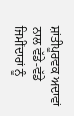ਸ਼ਾਂਤੀਪੂਰਵਕ ਅਦਾਵਾਂ ਨਾਲ ਵੱਡੇ-ਵੱਡੇ ਜਿਮੀਂਦਾਰਾਂ ਨੂੰ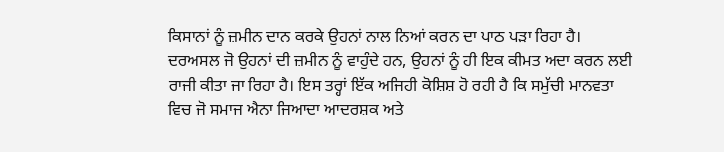ਕਿਸਾਨਾਂ ਨੂੰ ਜ਼ਮੀਨ ਦਾਨ ਕਰਕੇ ਉਹਨਾਂ ਨਾਲ ਨਿਆਂ ਕਰਨ ਦਾ ਪਾਠ ਪੜਾ ਰਿਹਾ ਹੈ। ਦਰਅਸਲ ਜੋ ਉਹਨਾਂ ਦੀ ਜ਼ਮੀਨ ਨੂੰ ਵਾਹੁੰਦੇ ਹਨ, ਉਹਨਾਂ ਨੂੰ ਹੀ ਇਕ ਕੀਮਤ ਅਦਾ ਕਰਨ ਲਈ ਰਾਜੀ ਕੀਤਾ ਜਾ ਰਿਹਾ ਹੈ। ਇਸ ਤਰ੍ਹਾਂ ਇੱਕ ਅਜਿਹੀ ਕੋਸ਼ਿਸ਼ ਹੋ ਰਹੀ ਹੈ ਕਿ ਸਮੁੱਚੀ ਮਾਨਵਤਾ ਵਿਚ ਜੋ ਸਮਾਜ ਐਨਾ ਜਿਆਦਾ ਆਦਰਸ਼ਕ ਅਤੇ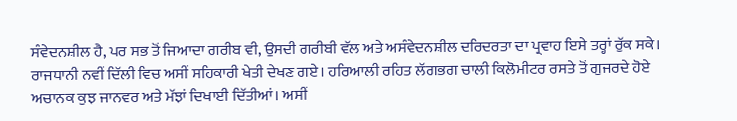ਸੰਵੇਦਨਸ਼ੀਲ ਹੈ, ਪਰ ਸਭ ਤੋਂ ਜਿਆਦਾ ਗਰੀਬ ਵੀ, ਉਸਦੀ ਗਰੀਬੀ ਵੱਲ ਅਤੇ ਅਸੰਵੇਦਨਸ਼ੀਲ ਦਰਿਦਰਤਾ ਦਾ ਪ੍ਰਵਾਹ ਇਸੇ ਤਰ੍ਹਾਂ ਰੁੱਕ ਸਕੇ।
ਰਾਜਧਾਨੀ ਨਵੀਂ ਦਿੱਲੀ ਵਿਚ ਅਸੀਂ ਸਹਿਕਾਰੀ ਖੇਤੀ ਦੇਖਣ ਗਏ। ਹਰਿਆਲੀ ਰਹਿਤ ਲੱਗਭਗ ਚਾਲੀ ਕਿਲੋਮੀਟਰ ਰਸਤੇ ਤੋਂ ਗੁਜਰਦੇ ਹੋਏ ਅਚਾਨਕ ਕੁਝ ਜਾਨਵਰ ਅਤੇ ਮੱਝਾਂ ਦਿਖਾਈ ਦਿੱਤੀਆਂ। ਅਸੀਂ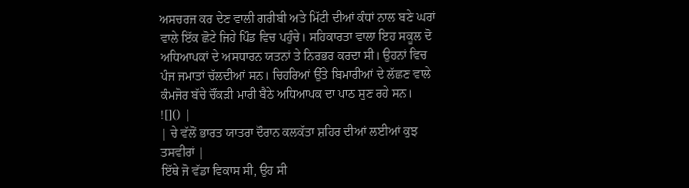ਅਸਚਰਜ ਕਰ ਦੇਣ ਵਾਲੀ ਗਰੀਬੀ ਅਤੇ ਮਿੱਟੀ ਦੀਆਂ ਕੰਧਾਂ ਨਾਲ ਬਣੇ ਘਰਾਂ ਵਾਲੇ ਇੱਕ ਛੋਟੇ ਜਿਹੇ ਪਿੰਡ ਵਿਚ ਪਹੁੰਚੇ। ਸਹਿਕਾਰਤਾ ਵਾਲਾ ਇਹ ਸਕੂਲ ਦੋ ਅਧਿਆਪਕਾਂ ਦੇ ਅਸਧਾਰਨ ਯਤਨਾਂ ਤੇ ਨਿਰਭਰ ਕਰਦਾ ਸੀ। ਉਹਨਾਂ ਵਿਚ ਪੰਜ ਜਮਾਤਾਂ ਚੱਲਦੀਆਂ ਸਨ। ਚਿਹਰਿਆਂ ਉੱਤੇ ਬਿਮਾਰੀਆਂ ਦੇ ਲੱਛਣ ਵਾਲੇ ਕੰਮਜੋਰ ਬੱਚੇ ਚੌਂਕੜੀ ਮਾਰੀ ਬੈਠੇ ਅਧਿਆਪਕ ਦਾ ਪਾਠ ਸੁਣ ਰਹੇ ਸਨ।
![]() |
| ਚੇ ਵੱਲੋਂ ਭਾਰਤ ਯਾਤਰਾ ਦੌਰਾਨ ਕਲਕੱਤਾ ਸ਼ਹਿਰ ਦੀਆਂ ਲਈਆਂ ਕੁਝ ਤਸਵੀਰਾਂ |
ਇੱਥੇ ਜੋ ਵੱਡਾ ਵਿਕਾਸ ਸੀ, ਉਹ ਸੀ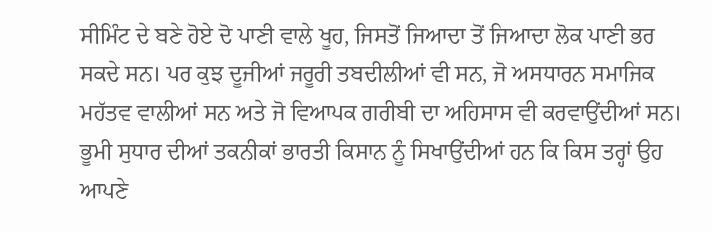ਸੀਮਿੰਟ ਦੇ ਬਣੇ ਹੋਏ ਦੋ ਪਾਣੀ ਵਾਲੇ ਖੂਹ, ਜਿਸਤੋਂ ਜਿਆਦਾ ਤੋਂ ਜਿਆਦਾ ਲੋਕ ਪਾਣੀ ਭਰ ਸਕਦੇ ਸਨ। ਪਰ ਕੁਝ ਦੂਜੀਆਂ ਜਰੂਰੀ ਤਬਦੀਲੀਆਂ ਵੀ ਸਨ, ਜੋ ਅਸਧਾਰਨ ਸਮਾਜਿਕ ਮਹੱਤਵ ਵਾਲੀਆਂ ਸਨ ਅਤੇ ਜੋ ਵਿਆਪਕ ਗਰੀਬੀ ਦਾ ਅਹਿਸਾਸ ਵੀ ਕਰਵਾਉਂਦੀਆਂ ਸਨ। ਭੂਮੀ ਸੁਧਾਰ ਦੀਆਂ ਤਕਨੀਕਾਂ ਭਾਰਤੀ ਕਿਸਾਨ ਨੂੰ ਸਿਖਾਉਂਦੀਆਂ ਹਨ ਕਿ ਕਿਸ ਤਰ੍ਹਾਂ ਉਹ ਆਪਣੇ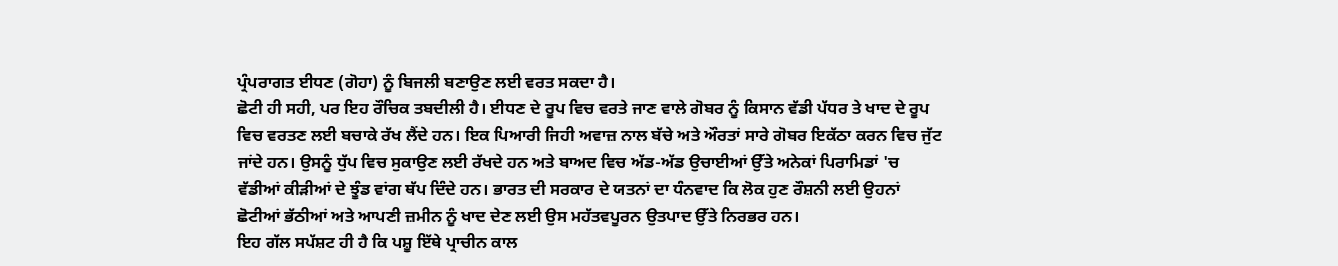ਪ੍ਰੰਪਰਾਗਤ ਈਧਣ (ਗੋਹਾ) ਨੂੰ ਬਿਜਲੀ ਬਣਾਉਣ ਲਈ ਵਰਤ ਸਕਦਾ ਹੈ।
ਛੋਟੀ ਹੀ ਸਹੀ, ਪਰ ਇਹ ਰੌਚਿਕ ਤਬਦੀਲੀ ਹੈ। ਈਧਣ ਦੇ ਰੂਪ ਵਿਚ ਵਰਤੇ ਜਾਣ ਵਾਲੇ ਗੋਬਰ ਨੂੰ ਕਿਸਾਨ ਵੱਡੀ ਪੱਧਰ ਤੇ ਖਾਦ ਦੇ ਰੂਪ ਵਿਚ ਵਰਤਣ ਲਈ ਬਚਾਕੇ ਰੱਖ ਲੈਂਦੇ ਹਨ। ਇਕ ਪਿਆਰੀ ਜਿਹੀ ਅਵਾਜ਼ ਨਾਲ ਬੱਚੇ ਅਤੇ ਔਰਤਾਂ ਸਾਰੇ ਗੋਬਰ ਇਕੱਠਾ ਕਰਨ ਵਿਚ ਜੁੱਟ ਜਾਂਦੇ ਹਨ। ਉਸਨੂੰ ਧੁੱਪ ਵਿਚ ਸੁਕਾਉਣ ਲਈ ਰੱਖਦੇ ਹਨ ਅਤੇ ਬਾਅਦ ਵਿਚ ਅੱਡ-ਅੱਡ ਉਚਾਈਆਂ ਉੱਤੇ ਅਨੇਕਾਂ ਪਿਰਾਮਿਡਾਂ 'ਚ ਵੱਡੀਆਂ ਕੀੜੀਆਂ ਦੇ ਝੂੰਡ ਵਾਂਗ ਥੱਪ ਦਿੰਦੇ ਹਨ। ਭਾਰਤ ਦੀ ਸਰਕਾਰ ਦੇ ਯਤਨਾਂ ਦਾ ਧੰਨਵਾਦ ਕਿ ਲੋਕ ਹੁਣ ਰੌਸ਼ਨੀ ਲਈ ਉਹਨਾਂ ਛੋਟੀਆਂ ਭੱਠੀਆਂ ਅਤੇ ਆਪਣੀ ਜ਼ਮੀਨ ਨੂੰ ਖਾਦ ਦੇਣ ਲਈ ਉਸ ਮਹੱਤਵਪੂਰਨ ਉਤਪਾਦ ਉੱਤੇ ਨਿਰਭਰ ਹਨ।
ਇਹ ਗੱਲ ਸਪੱਸ਼ਟ ਹੀ ਹੈ ਕਿ ਪਸ਼ੂ ਇੱਥੇ ਪ੍ਰਾਚੀਨ ਕਾਲ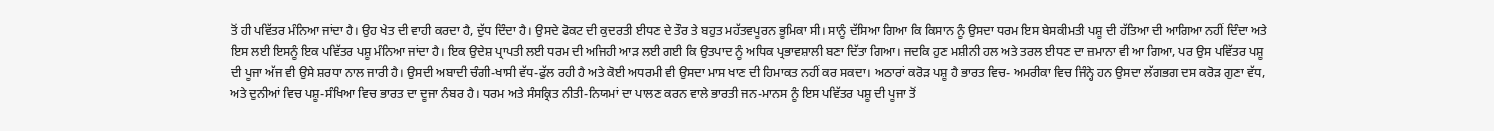ਤੋਂ ਹੀ ਪਵਿੱਤਰ ਮੰਨਿਆ ਜਾਂਦਾ ਹੈ। ਉਹ ਖੇਤ ਦੀ ਵਾਹੀ ਕਰਦਾ ਹੈ, ਦੁੱਧ ਦਿੰਦਾ ਹੈ। ਉਸਦੇ ਫੋਕਟ ਦੀ ਕੁਦਰਤੀ ਈਧਣ ਦੇ ਤੌਰ ਤੇ ਬਹੁਤ ਮਹੱਤਵਪੂਰਨ ਭੂਮਿਕਾ ਸੀ। ਸਾਨੂੰ ਦੱਸਿਆ ਗਿਆ ਕਿ ਕਿਸਾਨ ਨੂੰ ਉਸਦਾ ਧਰਮ ਇਸ ਬੇਸਕੀਮਤੀ ਪਸ਼ੂ ਦੀ ਹੱਤਿਆ ਦੀ ਆਗਿਆ ਨਹੀਂ ਦਿੰਦਾ ਅਤੇ ਇਸ ਲਈ ਇਸਨੂੰ ਇਕ ਪਵਿੱਤਰ ਪਸ਼ੂ ਮੰਨਿਆ ਜਾਂਦਾ ਹੈ। ਇਕ ਉਦੇਸ਼ ਪ੍ਰਾਪਤੀ ਲਈ ਧਰਮ ਦੀ ਅਜਿਹੀ ਆੜ ਲਈ ਗਈ ਕਿ ਉਤਪਾਦ ਨੂੰ ਅਧਿਕ ਪ੍ਰਭਾਵਸ਼ਾਲੀ ਬਣਾ ਦਿੱਤਾ ਗਿਆ। ਜਦਕਿ ਹੁਣ ਮਸ਼ੀਨੀ ਹਲ ਅਤੇ ਤਰਲ ਈਧਣ ਦਾ ਜ਼ਮਾਨਾ ਵੀ ਆ ਗਿਆ, ਪਰ ਉਸ ਪਵਿੱਤਰ ਪਸ਼ੂ ਦੀ ਪੂਜਾ ਅੱਜ ਵੀ ਉਸੇ ਸ਼ਰਧਾ ਨਾਲ ਜਾਰੀ ਹੈ। ਉਸਦੀ ਅਬਾਦੀ ਚੰਗੀ-ਖਾਸੀ ਵੱਧ-ਫੁੱਲ ਰਹੀ ਹੈ ਅਤੇ ਕੋਈ ਅਧਰਮੀ ਵੀ ਉਸਦਾ ਮਾਸ ਖਾਣ ਦੀ ਹਿਮਾਕਤ ਨਹੀਂ ਕਰ ਸਕਦਾ। ਅਠਾਰਾਂ ਕਰੋੜ ਪਸ਼ੂ ਹੈ ਭਾਰਤ ਵਿਚ- ਅਮਰੀਕਾ ਵਿਚ ਜਿੰਨ੍ਹੇ ਹਨ ਉਸਦਾ ਲੱਗਭਗ ਦਸ ਕਰੋੜ ਗੁਣਾ ਵੱਧ, ਅਤੇ ਦੁਨੀਆਂ ਵਿਚ ਪਸ਼ੂ-ਸੰਖਿਆ ਵਿਚ ਭਾਰਤ ਦਾ ਦੂਜਾ ਨੰਬਰ ਹੈ। ਧਰਮ ਅਤੇ ਸੰਸਕ੍ਰਿਤ ਨੀਤੀ-ਨਿਯਮਾਂ ਦਾ ਪਾਲਣ ਕਰਨ ਵਾਲੇ ਭਾਰਤੀ ਜਨ-ਮਾਨਸ ਨੂੰ ਇਸ ਪਵਿੱਤਰ ਪਸ਼ੂ ਦੀ ਪੂਜਾ ਤੋਂ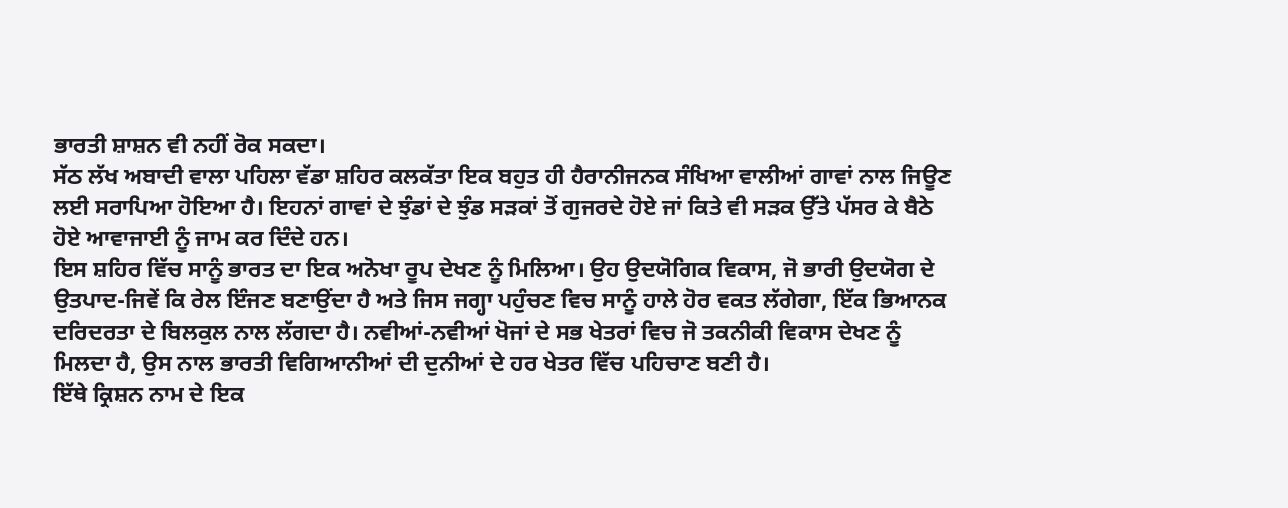ਭਾਰਤੀ ਸ਼ਾਸ਼ਨ ਵੀ ਨਹੀਂ ਰੋਕ ਸਕਦਾ।
ਸੱਠ ਲੱਖ ਅਬਾਦੀ ਵਾਲਾ ਪਹਿਲਾ ਵੱਡਾ ਸ਼ਹਿਰ ਕਲਕੱਤਾ ਇਕ ਬਹੁਤ ਹੀ ਹੈਰਾਨੀਜਨਕ ਸੰਖਿਆ ਵਾਲੀਆਂ ਗਾਵਾਂ ਨਾਲ ਜਿਊਣ ਲਈ ਸਰਾਪਿਆ ਹੋਇਆ ਹੈ। ਇਹਨਾਂ ਗਾਵਾਂ ਦੇ ਝੁੰਡਾਂ ਦੇ ਝੁੰਡ ਸੜਕਾਂ ਤੋਂ ਗੁਜਰਦੇ ਹੋਏ ਜਾਂ ਕਿਤੇ ਵੀ ਸੜਕ ਉੱਤੇ ਪੱਸਰ ਕੇ ਬੈਠੇ ਹੋਏ ਆਵਾਜਾਈ ਨੂੰ ਜਾਮ ਕਰ ਦਿੰਦੇ ਹਨ।
ਇਸ ਸ਼ਹਿਰ ਵਿੱਚ ਸਾਨੂੰ ਭਾਰਤ ਦਾ ਇਕ ਅਨੋਖਾ ਰੂਪ ਦੇਖਣ ਨੂੰ ਮਿਲਿਆ। ਉਹ ਉਦਯੋਗਿਕ ਵਿਕਾਸ, ਜੋ ਭਾਰੀ ਉਦਯੋਗ ਦੇ ਉਤਪਾਦ-ਜਿਵੇਂ ਕਿ ਰੇਲ ਇੰਜਣ ਬਣਾਉਂਦਾ ਹੈ ਅਤੇ ਜਿਸ ਜਗ੍ਹਾ ਪਹੁੰਚਣ ਵਿਚ ਸਾਨੂੰ ਹਾਲੇ ਹੋਰ ਵਕਤ ਲੱਗੇਗਾ, ਇੱਕ ਭਿਆਨਕ ਦਰਿਦਰਤਾ ਦੇ ਬਿਲਕੁਲ ਨਾਲ ਲੱਗਦਾ ਹੈ। ਨਵੀਆਂ-ਨਵੀਆਂ ਖੋਜਾਂ ਦੇ ਸਭ ਖੇਤਰਾਂ ਵਿਚ ਜੋ ਤਕਨੀਕੀ ਵਿਕਾਸ ਦੇਖਣ ਨੂੰ ਮਿਲਦਾ ਹੈ, ਉਸ ਨਾਲ ਭਾਰਤੀ ਵਿਗਿਆਨੀਆਂ ਦੀ ਦੁਨੀਆਂ ਦੇ ਹਰ ਖੇਤਰ ਵਿੱਚ ਪਹਿਚਾਣ ਬਣੀ ਹੈ।
ਇੱਥੇ ਕ੍ਰਿਸ਼ਨ ਨਾਮ ਦੇ ਇਕ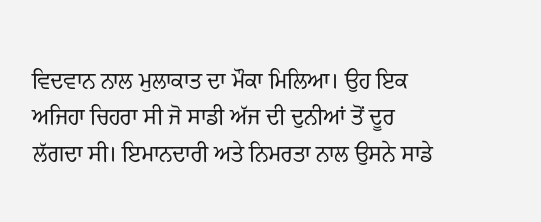ਵਿਦਵਾਨ ਨਾਲ ਮੁਲਾਕਾਤ ਦਾ ਮੌਕਾ ਮਿਲਿਆ। ਉਹ ਇਕ ਅਜਿਹਾ ਚਿਹਰਾ ਸੀ ਜੋ ਸਾਡੀ ਅੱਜ ਦੀ ਦੁਨੀਆਂ ਤੋਂ ਦੂਰ ਲੱਗਦਾ ਸੀ। ਇਮਾਨਦਾਰੀ ਅਤੇ ਨਿਮਰਤਾ ਨਾਲ ਉਸਨੇ ਸਾਡੇ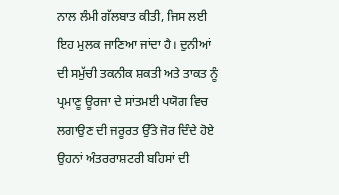ਨਾਲ ਲੰਮੀ ਗੱਲਬਾਤ ਕੀਤੀ, ਜਿਸ ਲਈ ਇਹ ਮੁਲਕ ਜਾਣਿਆ ਜਾਂਦਾ ਹੈ। ਦੁਨੀਆਂ ਦੀ ਸਮੁੱਚੀ ਤਕਨੀਕ ਸ਼ਕਤੀ ਅਤੇ ਤਾਕਤ ਨੂੰ ਪ੍ਰਮਾਣੂ ਊਰਜਾ ਦੇ ਸਾਂਤਮਈ ਪਯੋਗ ਵਿਚ ਲਗਾਉਣ ਦੀ ਜਰੂਰਤ ਉੱਤੇ ਜੋਰ ਦਿੰਦੇ ਹੋਏ ਉਹਨਾਂ ਅੰਤਰਰਾਸ਼ਟਰੀ ਬਹਿਸਾਂ ਦੀ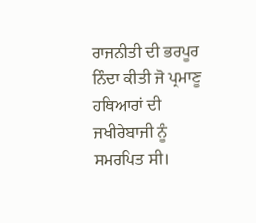ਰਾਜਨੀਤੀ ਦੀ ਭਰਪੂਰ ਨਿੰਦਾ ਕੀਤੀ ਜੋ ਪ੍ਰਮਾਣੂ ਹਥਿਆਰਾਂ ਦੀ ਜਖੀਰੇਬਾਜੀ ਨੂੰ ਸਮਰਪਿਤ ਸੀ।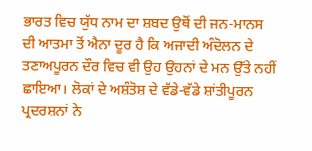ਭਾਰਤ ਵਿਚ ਯੁੱਧ ਨਾਮ ਦਾ ਸ਼ਬਦ ਉਥੋਂ ਦੀ ਜਨ-ਮਾਨਸ ਦੀ ਆਤਮਾ ਤੋਂ ਐਨਾ ਦੂਰ ਹੈ ਕਿ ਅਜਾਦੀ ਅੰਦੋਲਨ ਦੇ ਤਣਾਅਪੂਰਨ ਦੌਰ ਵਿਚ ਵੀ ਉਹ ਉਹਨਾਂ ਦੇ ਮਨ ਉੱਤੇ ਨਹੀਂ ਛਾਇਆ। ਲੋਕਾਂ ਦੇ ਅਸ਼ੰਤੋਸ਼ ਦੇ ਵੱਡੇ-ਵੱਡੇ ਸ਼ਾਂਤੀਪੂਰਨ ਪ੍ਰਦਰਸ਼ਨਾਂ ਨੇ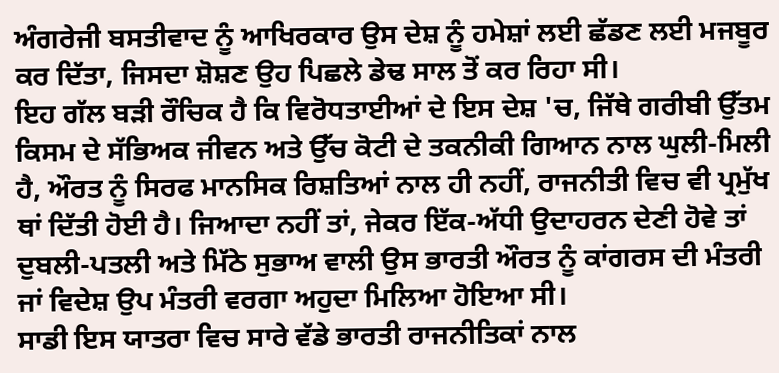ਅੰਗਰੇਜੀ ਬਸਤੀਵਾਦ ਨੂੰ ਆਖਿਰਕਾਰ ਉਸ ਦੇਸ਼ ਨੂੰ ਹਮੇਸ਼ਾਂ ਲਈ ਛੱਡਣ ਲਈ ਮਜਬੂਰ ਕਰ ਦਿੱਤਾ, ਜਿਸਦਾ ਸ਼ੋਸ਼ਣ ਉਹ ਪਿਛਲੇ ਡੇਢ ਸਾਲ ਤੋਂ ਕਰ ਰਿਹਾ ਸੀ।
ਇਹ ਗੱਲ ਬੜੀ ਰੌਚਿਕ ਹੈ ਕਿ ਵਿਰੋਧਤਾਈਆਂ ਦੇ ਇਸ ਦੇਸ਼ 'ਚ, ਜਿੱਥੇ ਗਰੀਬੀ ਉੱਤਮ ਕਿਸਮ ਦੇ ਸੱਭਿਅਕ ਜੀਵਨ ਅਤੇ ਉੱਚ ਕੋਟੀ ਦੇ ਤਕਨੀਕੀ ਗਿਆਨ ਨਾਲ ਘੁਲੀ-ਮਿਲੀ ਹੈ, ਔਰਤ ਨੂੰ ਸਿਰਫ ਮਾਨਸਿਕ ਰਿਸ਼ਤਿਆਂ ਨਾਲ ਹੀ ਨਹੀਂ, ਰਾਜਨੀਤੀ ਵਿਚ ਵੀ ਪ੍ਰਮੁੱਖ ਥਾਂ ਦਿੱਤੀ ਹੋਈ ਹੈ। ਜਿਆਦਾ ਨਹੀਂ ਤਾਂ, ਜੇਕਰ ਇੱਕ-ਅੱਧੀ ਉਦਾਹਰਨ ਦੇਣੀ ਹੋਵੇ ਤਾਂ ਦੁਬਲੀ-ਪਤਲੀ ਅਤੇ ਮਿੱਠੇ ਸੁਭਾਅ ਵਾਲੀ ਉਸ ਭਾਰਤੀ ਔਰਤ ਨੂੰ ਕਾਂਗਰਸ ਦੀ ਮੰਤਰੀ ਜਾਂ ਵਿਦੇਸ਼ ਉਪ ਮੰਤਰੀ ਵਰਗਾ ਅਹੁਦਾ ਮਿਲਿਆ ਹੋਇਆ ਸੀ।
ਸਾਡੀ ਇਸ ਯਾਤਰਾ ਵਿਚ ਸਾਰੇ ਵੱਡੇ ਭਾਰਤੀ ਰਾਜਨੀਤਿਕਾਂ ਨਾਲ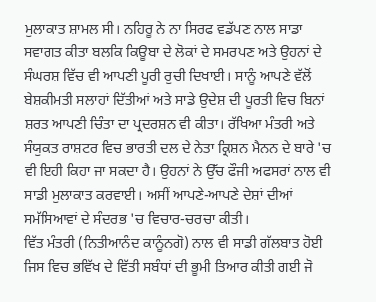ਮੁਲਾਕਾਤ ਸ਼ਾਮਲ ਸੀ। ਨਹਿਰੂ ਨੇ ਨਾ ਸਿਰਫ ਵਡੱਪਣ ਨਾਲ ਸਾਡਾ ਸਵਾਗਤ ਕੀਤਾ ਬਲਕਿ ਕਿਊਬਾ ਦੇ ਲੋਕਾਂ ਦੇ ਸਮਰਪਣ ਅਤੇ ਉਹਨਾਂ ਦੇ ਸੰਘਰਸ਼ ਵਿੱਚ ਵੀ ਆਪਣੀ ਪੂਰੀ ਰੁਚੀ ਦਿਖਾਈ। ਸਾਨੂੰ ਆਪਣੇ ਵੱਲੋਂ ਬੇਸ਼ਕੀਮਤੀ ਸਲਾਹਾਂ ਦਿੱਤੀਆਂ ਅਤੇ ਸਾਡੇ ਉਦੇਸ਼ ਦੀ ਪੂਰਤੀ ਵਿਚ ਬਿਨਾਂ ਸ਼ਰਤ ਆਪਣੀ ਚਿੰਤਾ ਦਾ ਪ੍ਰਦਰਸ਼ਨ ਵੀ ਕੀਤਾ। ਰੱਖਿਆ ਮੰਤਰੀ ਅਤੇ ਸੰਯੁਕਤ ਰਾਸ਼ਟਰ ਵਿਚ ਭਾਰਤੀ ਦਲ ਦੇ ਨੇਤਾ ਕ੍ਰਿਸ਼ਨ ਮੈਨਨ ਦੇ ਬਾਰੇ 'ਚ ਵੀ ਇਹੀ ਕਿਹਾ ਜਾ ਸਕਦਾ ਹੈ। ਉਹਨਾਂ ਨੇ ਉੱਚ ਫੌਜੀ ਅਫਸਰਾਂ ਨਾਲ ਵੀ ਸਾਡੀ ਮੁਲਾਕਾਤ ਕਰਵਾਈ। ਅਸੀਂ ਆਪਣੇ-ਆਪਣੇ ਦੇਸ਼ਾਂ ਦੀਆਂ ਸਮੱਸਿਆਵਾਂ ਦੇ ਸੰਦਰਭ 'ਚ ਵਿਚਾਰ-ਚਰਚਾ ਕੀਤੀ।
ਵਿੱਤ ਮੰਤਰੀ (ਨਿਤੀਆਨੰਦ ਕਾਨੂੰਨਗੋ) ਨਾਲ ਵੀ ਸਾਡੀ ਗੱਲਬਾਤ ਹੋਈ ਜਿਸ ਵਿਚ ਭਵਿੱਖ ਦੇ ਵਿੱਤੀ ਸਬੰਧਾਂ ਦੀ ਭੂਮੀ ਤਿਆਰ ਕੀਤੀ ਗਈ ਜੋ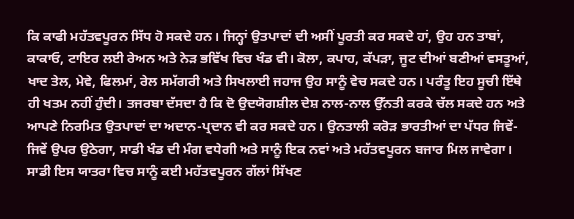ਕਿ ਕਾਫੀ ਮਹੱਤਵਪੂਰਨ ਸਿੱਧ ਹੋ ਸਕਦੇ ਹਨ। ਜਿਨ੍ਹਾਂ ਉਤਪਾਦਾਂ ਦੀ ਅਸੀਂ ਪੂਰਤੀ ਕਰ ਸਕਦੇ ਹਾਂ, ਉਹ ਹਨ ਤਾਬਾਂ, ਕਾਕਾਓ, ਟਾਇਰ ਲਈ ਰੇਅਨ ਅਤੇ ਨੇੜ ਭਵਿੱਖ ਵਿਚ ਖੰਡ ਵੀ। ਕੋਲਾ, ਕਪਾਹ, ਕੱਪੜਾ, ਜੂਟ ਦੀਆਂ ਬਣੀਆਂ ਵਸਤੂਆਂ, ਖਾਦ ਤੇਲ, ਮੇਵੇ, ਫਿਲਮਾਂ, ਰੇਲ ਸਮੱਗਰੀ ਅਤੇ ਸਿਖਲਾਈ ਜਹਾਜ ਉਹ ਸਾਨੂੰ ਵੇਚ ਸਕਦੇ ਹਨ। ਪਰੰਤੂ ਇਹ ਸੂਚੀ ਇੱਥੇ ਹੀ ਖਤਮ ਨਹੀਂ ਹੁੰਦੀ। ਤਜਰਬਾ ਦੱਸਦਾ ਹੈ ਕਿ ਦੋ ਉਦਯੋਗਸ਼ੀਲ ਦੇਸ਼ ਨਾਲ-ਨਾਲ ਉੱਨਤੀ ਕਰਕੇ ਚੱਲ ਸਕਦੇ ਹਨ ਅਤੇ ਆਪਣੇ ਨਿਰਮਿਤ ਉਤਪਾਦਾਂ ਦਾ ਅਦਾਨ-ਪ੍ਰਦਾਨ ਵੀ ਕਰ ਸਕਦੇ ਹਨ। ਉਨਤਾਲੀ ਕਰੋੜ ਭਾਰਤੀਆਂ ਦਾ ਪੱਧਰ ਜਿਵੇਂ-ਜਿਵੇਂ ਉਪਰ ਉਠੇਗਾ, ਸਾਡੀ ਖੰਡ ਦੀ ਮੰਗ ਵਧੇਗੀ ਅਤੇ ਸਾਨੂੰ ਇਕ ਨਵਾਂ ਅਤੇ ਮਹੱਤਵਪੂਰਨ ਬਜਾਰ ਮਿਲ ਜਾਵੇਗਾ।
ਸਾਡੀ ਇਸ ਯਾਤਰਾ ਵਿਚ ਸਾਨੂੰ ਕਈ ਮਹੱਤਵਪੂਰਨ ਗੱਲਾਂ ਸਿੱਖਣ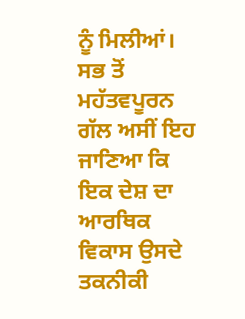ਨੂੰ ਮਿਲੀਆਂ। ਸਭ ਤੋਂ ਮਹੱਤਵਪੂਰਨ ਗੱਲ ਅਸੀਂ ਇਹ ਜਾਣਿਆ ਕਿ ਇਕ ਦੇਸ਼ ਦਾ ਆਰਥਿਕ ਵਿਕਾਸ ਉਸਦੇ ਤਕਨੀਕੀ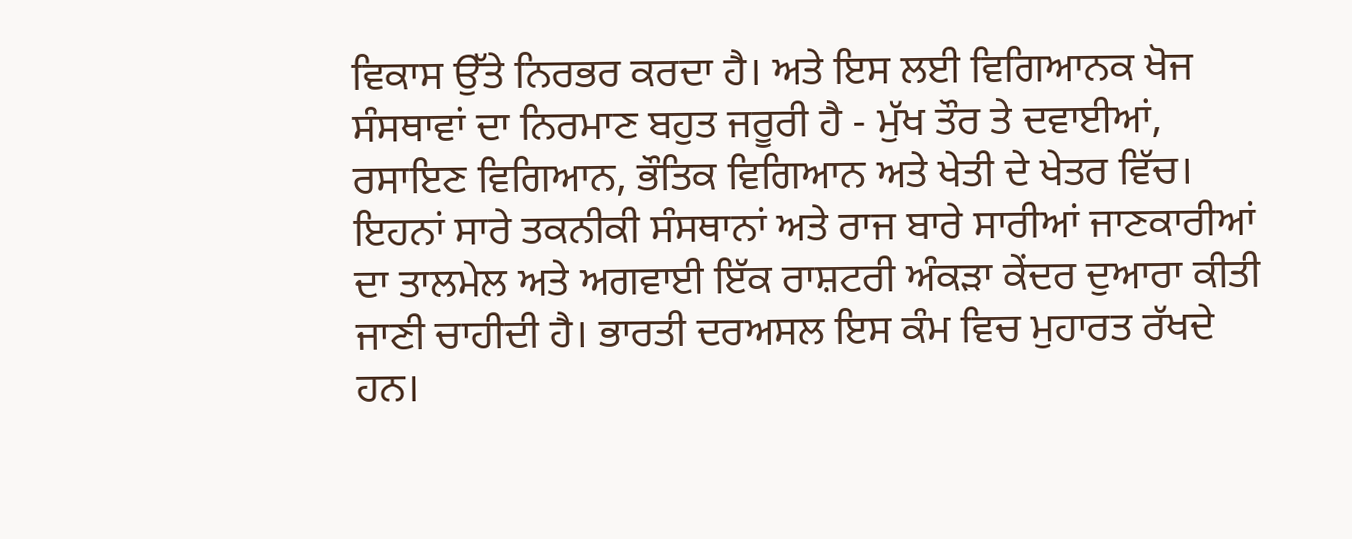ਵਿਕਾਸ ਉੱਤੇ ਨਿਰਭਰ ਕਰਦਾ ਹੈ। ਅਤੇ ਇਸ ਲਈ ਵਿਗਿਆਨਕ ਖੋਜ ਸੰਸਥਾਵਾਂ ਦਾ ਨਿਰਮਾਣ ਬਹੁਤ ਜਰੂਰੀ ਹੈ - ਮੁੱਖ ਤੌਰ ਤੇ ਦਵਾਈਆਂ, ਰਸਾਇਣ ਵਿਗਿਆਨ, ਭੌਤਿਕ ਵਿਗਿਆਨ ਅਤੇ ਖੇਤੀ ਦੇ ਖੇਤਰ ਵਿੱਚ। ਇਹਨਾਂ ਸਾਰੇ ਤਕਨੀਕੀ ਸੰਸਥਾਨਾਂ ਅਤੇ ਰਾਜ ਬਾਰੇ ਸਾਰੀਆਂ ਜਾਣਕਾਰੀਆਂ ਦਾ ਤਾਲਮੇਲ ਅਤੇ ਅਗਵਾਈ ਇੱਕ ਰਾਸ਼ਟਰੀ ਅੰਕੜਾ ਕੇਂਦਰ ਦੁਆਰਾ ਕੀਤੀ ਜਾਣੀ ਚਾਹੀਦੀ ਹੈ। ਭਾਰਤੀ ਦਰਅਸਲ ਇਸ ਕੰਮ ਵਿਚ ਮੁਹਾਰਤ ਰੱਖਦੇ ਹਨ।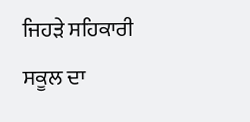ਜਿਹੜੇ ਸਹਿਕਾਰੀ ਸਕੂਲ ਦਾ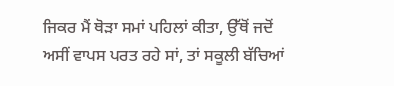ਜਿਕਰ ਮੈਂ ਥੋੜਾ ਸਮਾਂ ਪਹਿਲਾਂ ਕੀਤਾ, ਉੱਥੋਂ ਜਦੋਂ ਅਸੀਂ ਵਾਪਸ ਪਰਤ ਰਹੇ ਸਾਂ, ਤਾਂ ਸਕੂਲੀ ਬੱਚਿਆਂ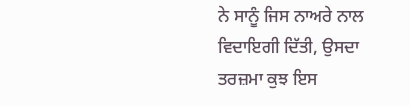ਨੇ ਸਾਨੂੰ ਜਿਸ ਨਾਅਰੇ ਨਾਲ ਵਿਦਾਇਗੀ ਦਿੱਤੀ, ਉਸਦਾ ਤਰਜ਼ਮਾ ਕੁਝ ਇਸ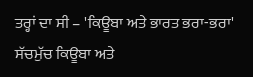ਤਰ੍ਹਾਂ ਦਾ ਸੀ – 'ਕਿਊਬਾ ਅਤੇ ਭਾਰਤ ਭਰਾ-ਭਰਾ' ਸੱਚਮੁੱਚ ਕਿਊਬਾ ਅਤੇ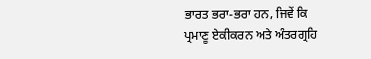ਭਾਰਤ ਭਰਾ-ਭਰਾ ਹਨ, ਜਿਵੇਂ ਕਿ ਪ੍ਰਮਾਣੂ ਏਕੀਕਰਨ ਅਤੇ ਅੰਤਰਗ੍ਰਹਿ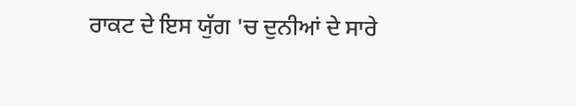ਰਾਕਟ ਦੇ ਇਸ ਯੁੱਗ 'ਚ ਦੁਨੀਆਂ ਦੇ ਸਾਰੇ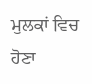ਮੁਲਕਾਂ ਵਿਚ ਹੋਣਾ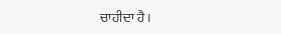ਚਾਹੀਦਾ ਹੈ।